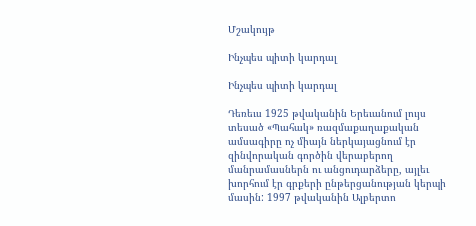Մշակույթ

Ինչպես պիտի կարդալ

Ինչպես պիտի կարդալ

Դեռեւս 1925 թվականին Երեւանում լույս տեսած «Պահակ» ռազմաքաղաքական ամսագիրը ոչ միայն ներկայացնում էր զինվորական գործին վերաբերող մանրամասներն ու անցուդարձերը, այլեւ խորհում էր գրքերի ընթերցանության կերպի մասին: 1997 թվականին Ալբերտո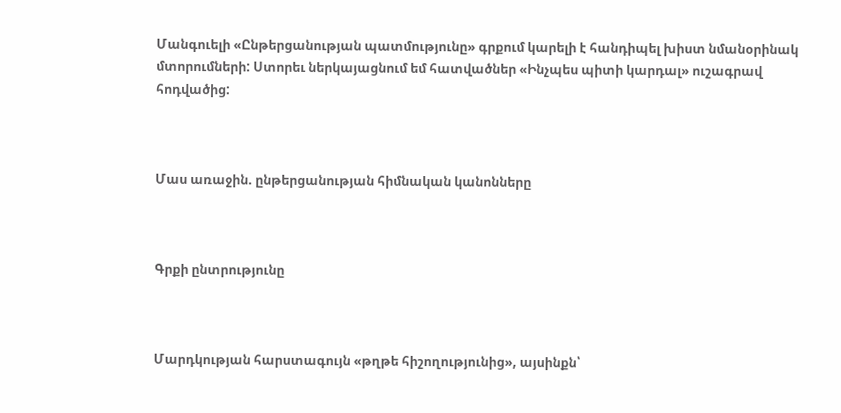Մանգուելի «Ընթերցանության պատմությունը» գրքում կարելի է հանդիպել խիստ նմանօրինակ մտորումների: Ստորեւ ներկայացնում եմ հատվածներ «Ինչպես պիտի կարդալ» ուշագրավ հոդվածից:



Մաս առաջին. ընթերցանության հիմնական կանոնները



Գրքի ընտրությունը



Մարդկության հարստագույն «թղթե հիշողությունից», այսինքն՝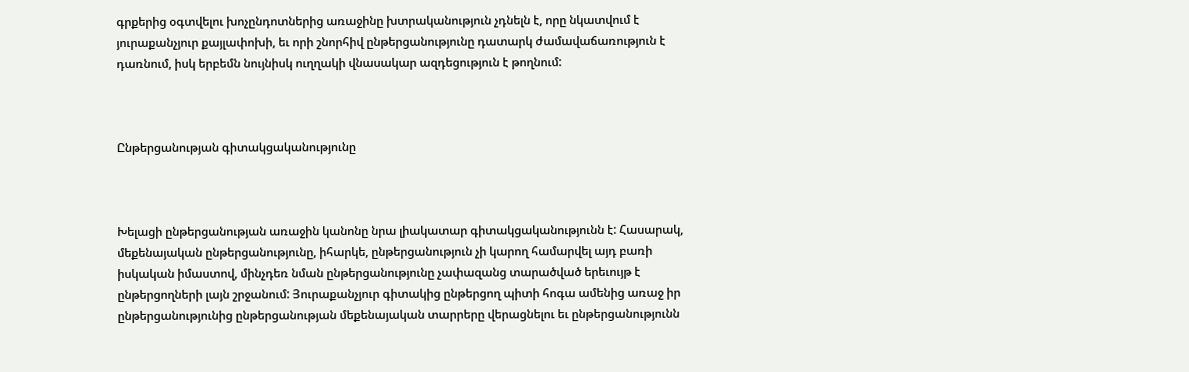գրքերից օգտվելու խոչընդոտներից առաջինը խտրականություն չդնելն է, որը նկատվում է յուրաքանչյուր քայլափոխի, եւ որի շնորհիվ ընթերցանությունը դատարկ ժամավաճառություն է դառնում, իսկ երբեմն նույնիսկ ուղղակի վնասակար ազդեցություն է թողնում:



Ընթերցանության գիտակցականությունը



Խելացի ընթերցանության առաջին կանոնը նրա լիակատար գիտակցականությունն է: Հասարակ, մեքենայական ընթերցանությունը, իհարկե, ընթերցանություն չի կարող համարվել այդ բառի իսկական իմաստով, մինչդեռ նման ընթերցանությունը չափազանց տարածված երեւույթ է ընթերցողների լայն շրջանում: Յուրաքանչյուր գիտակից ընթերցող պիտի հոգա ամենից առաջ իր ընթերցանությունից ընթերցանության մեքենայական տարրերը վերացնելու եւ ընթերցանությունն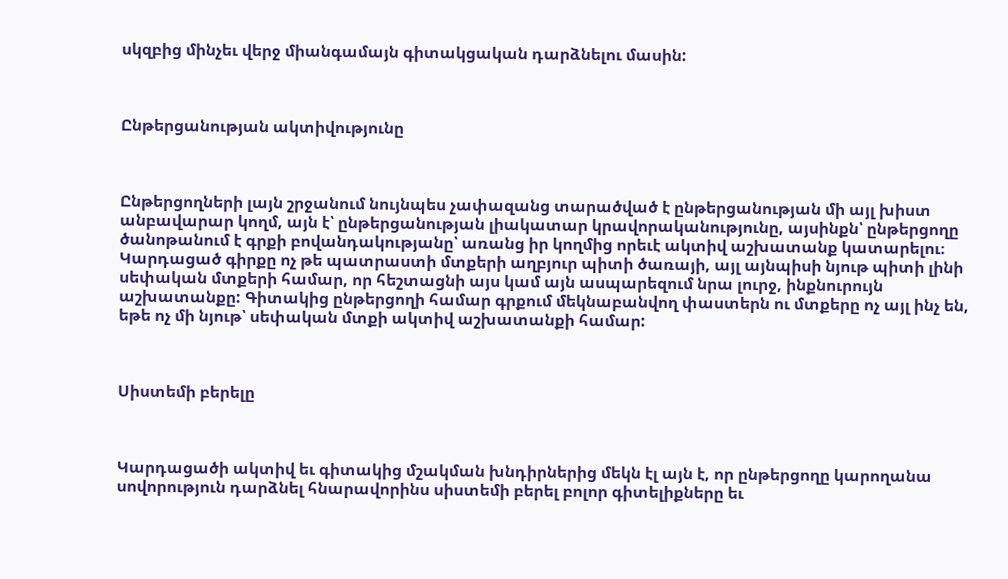սկզբից մինչեւ վերջ միանգամայն գիտակցական դարձնելու մասին:



Ընթերցանության ակտիվությունը



Ընթերցողների լայն շրջանում նույնպես չափազանց տարածված է ընթերցանության մի այլ խիստ անբավարար կողմ, այն է՝ ընթերցանության լիակատար կրավորականությունը, այսինքն՝ ընթերցողը ծանոթանում է գրքի բովանդակությանը՝ առանց իր կողմից որեւէ ակտիվ աշխատանք կատարելու։ Կարդացած գիրքը ոչ թե պատրաստի մտքերի աղբյուր պիտի ծառայի, այլ այնպիսի նյութ պիտի լինի սեփական մտքերի համար, որ հեշտացնի այս կամ այն ասպարեզում նրա լուրջ, ինքնուրույն աշխատանքը: Գիտակից ընթերցողի համար գրքում մեկնաբանվող փաստերն ու մտքերը ոչ այլ ինչ են, եթե ոչ մի նյութ՝ սեփական մտքի ակտիվ աշխատանքի համար:



Սիստեմի բերելը



Կարդացածի ակտիվ եւ գիտակից մշակման խնդիրներից մեկն էլ այն է, որ ընթերցողը կարողանա սովորություն դարձնել հնարավորինս սիստեմի բերել բոլոր գիտելիքները եւ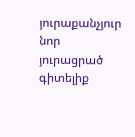յուրաքանչյուր նոր յուրացրած գիտելիք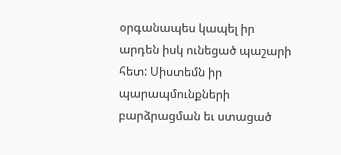օրգանապես կապել իր արդեն իսկ ունեցած պաշարի հետ: Սիստեմն իր պարապմունքների բարձրացման եւ ստացած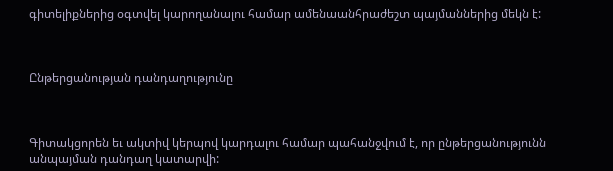գիտելիքներից օգտվել կարողանալու համար ամենաանհրաժեշտ պայմաններից մեկն է:



Ընթերցանության դանդաղությունը



Գիտակցորեն եւ ակտիվ կերպով կարդալու համար պահանջվում է, որ ընթերցանությունն անպայման դանդաղ կատարվի: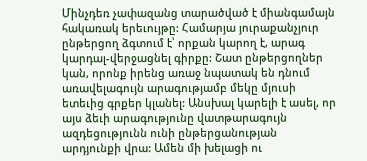Մինչդեռ չափազանց տարածված է միանգամայն հակառակ երեւույթը: Համարյա յուրաքանչյուր ընթերցող ձգտում է՝ որքան կարող է, արագ կարդալ-վերջացնել գիրքը: Շատ ընթերցողներ կան, որոնք իրենց առաջ նպատակ են դնում առավելագույն արագությամբ մեկը մյուսի ետեւից գրքեր կլանել: Անսխալ կարելի է ասել, որ այս ձեւի արագությունը վատթարագույն ազդեցությունն ունի ընթերցանության արդյունքի վրա: Ամեն մի խելացի ու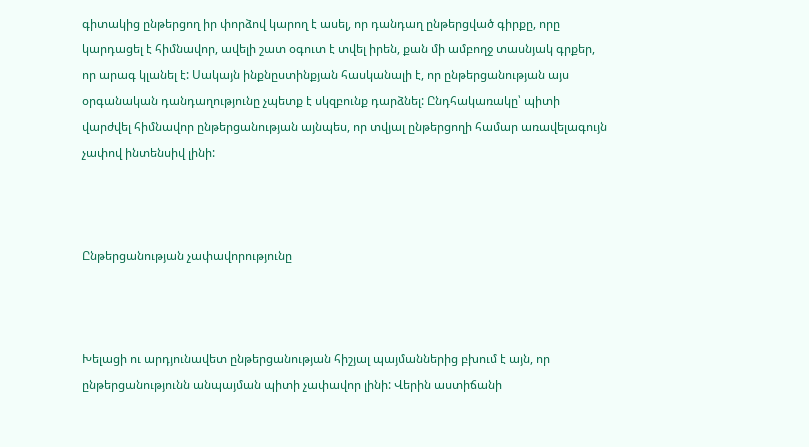գիտակից ընթերցող իր փորձով կարող է ասել, որ դանդաղ ընթերցված գիրքը, որը կարդացել է հիմնավոր, ավելի շատ օգուտ է տվել իրեն, քան մի ամբողջ տասնյակ գրքեր, որ արագ կլանել է: Սակայն ինքնըստինքյան հասկանալի է, որ ընթերցանության այս օրգանական դանդաղությունը չպետք է սկզբունք դարձնել: Ընդհակառակը՝ պիտի վարժվել հիմնավոր ընթերցանության այնպես, որ տվյալ ընթերցողի համար առավելագույն չափով ինտենսիվ լինի:



Ընթերցանության չափավորությունը



Խելացի ու արդյունավետ ընթերցանության հիշյալ պայմաններից բխում է այն, որ ընթերցանությունն անպայման պիտի չափավոր լինի: Վերին աստիճանի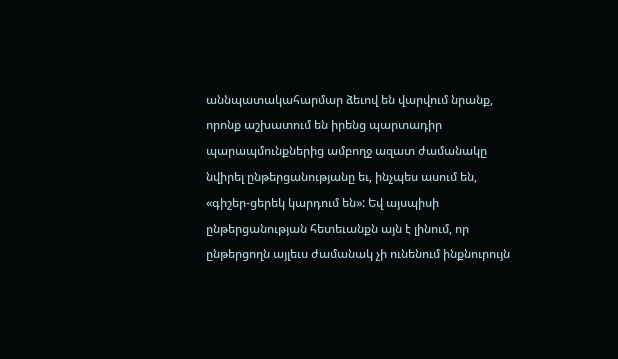աննպատակահարմար ձեւով են վարվում նրանք, որոնք աշխատում են իրենց պարտադիր պարապմունքներից ամբողջ ազատ ժամանակը նվիրել ընթերցանությանը եւ, ինչպես ասում են, «գիշեր-ցերեկ կարդում են»: Եվ այսպիսի ընթերցանության հետեւանքն այն է լինում, որ ընթերցողն այլեւս ժամանակ չի ունենում ինքնուրույն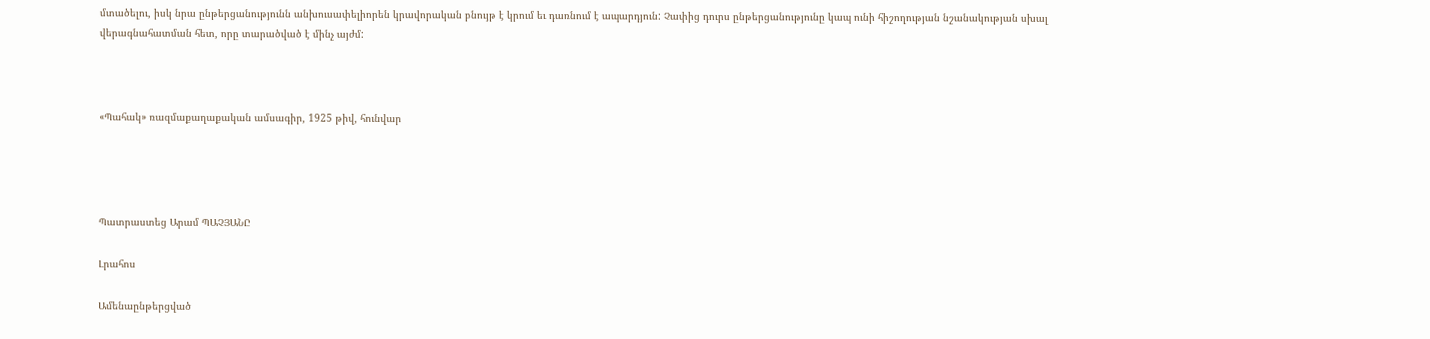մտածելու, իսկ նրա ընթերցանությունն անխուսափելիորեն կրավորական բնույթ է կրում եւ դառնում է ապարդյուն: Չափից դուրս ընթերցանությունը կապ ունի հիշողության նշանակության սխալ վերագնահատման հետ, որը տարածված է մինչ այժմ:



«Պահակ» ռազմաքաղաքական ամսագիր, 1925 թիվ, հունվար




Պատրաստեց Արամ ՊԱՉՅԱՆԸ

Լրահոս

Ամենաընթերցված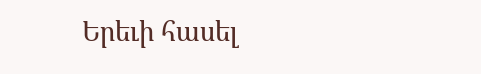Երեւի հասել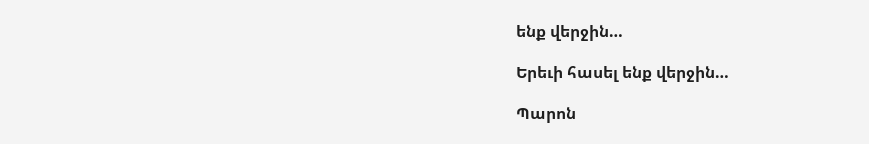ենք վերջին…

Երեւի հասել ենք վերջին…

Պարոն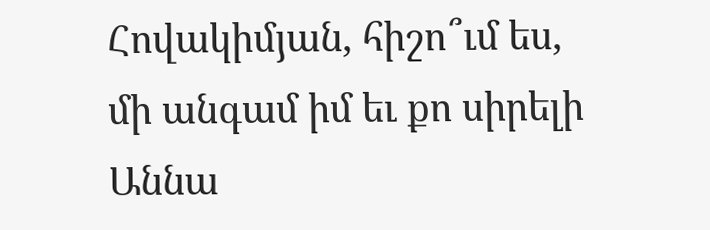Հովակիմյան, հիշո՞ւմ ես, մի անգամ իմ եւ քո սիրելի Աննա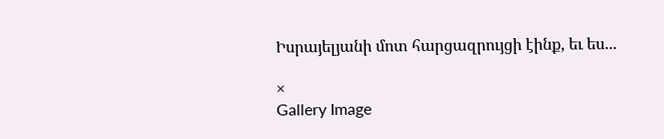Իսրայելյանի մոտ հարցազրույցի էինք, եւ ես...

×
Gallery Image